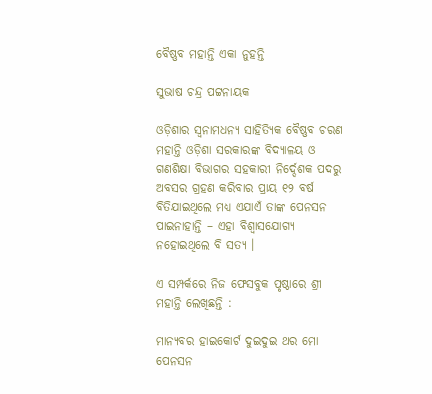ବୈଷ୍ଣବ ମହାନ୍ତି ଏକା ନୁହନ୍ତି

ସୁଭାଷ ଚନ୍ଦ୍ର ପଟ୍ଟନାୟକ

ଓଡ଼ିଶାର ସ୍ବନାମଧନ୍ୟ ସାହିତ୍ୟିକ ବୈଷ୍ଣବ ଚରଣ ମହାନ୍ତି ଓଡ଼ିଶା ସରକାରଙ୍କ ବିଦ୍ୟାଳୟ ଓ ଗଣଶିକ୍ଷା ବିଭାଗର ସହକାରୀ ନିର୍ଦ୍ଦେଶକ ପଦରୁ  ଅବସର ଗ୍ରହଣ କରିବାର ପ୍ରାୟ ୧୨ ବର୍ଷ ବିତିଯାଇଥିଲେ ମଧ୍ୟ ଏଯାଏଁ ତାଙ୍କ ପେନସନ ପାଇନାହାନ୍ତି – ଏହା ବିଶ୍ଵାସଯୋଗ୍ୟ ନହୋଇଥିଲେ ବି ସତ୍ୟ ।

ଏ ସମ୍ପର୍କରେ ନିଜ ଫେସବୁକ ପୃଷ୍ଠାରେ ଶ୍ରୀ ମହାନ୍ତି ଲେଖିଛନ୍ତି :

ମାନ୍ଯବର ହାଇକୋର୍ଟ ଦୁଇଦୁଇ ଥର ମୋ ପେନସନ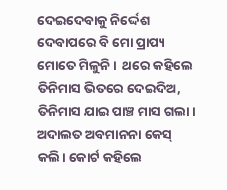ଦେଇଦେବାକୁ ନିର୍ଦ୍ଦେଶ ଦେବାପରେ ବି ମୋ ପ୍ରାପ୍ୟ ମୋତେ ମିଳୁନି ।  ଥରେ କହିଲେ ତିନିମାସ ଭିତରେ ଦେଇଦିଅ, ତିନିମାସ ଯାଇ ପାଞ୍ଚ ମାସ ଗଲା। ଅଦାଲତ ଅବମାନନା କେସ୍ କଲି। କୋର୍ଟ କହିଲେ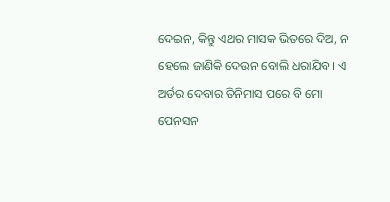ଦେଇନ, କିନ୍ତୁ ଏଥର ମାସକ ଭିତରେ ଦିଅ, ନ ହେଲେ ଜାଣିକି ଦେଉନ ବୋଲି ଧରାଯିବ। ଏ ଅର୍ଡର ଦେବାର ତିନିମାସ ପରେ ବି ମୋ ପେନସନ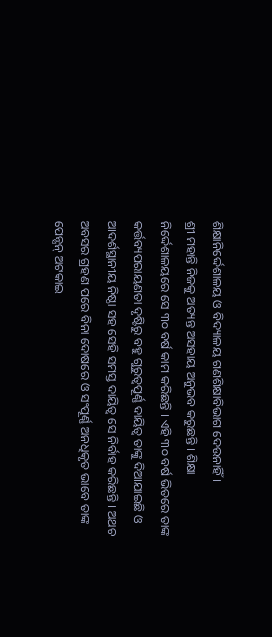ଶିକ୍ଷାନିର୍ଦ୍ଦେଶାଳୟ ଓ ବିଦ୍ୟାଳୟ ଗଣଶିକ୍ଷାବିଭାଗ ଦେଉନାହିଁ।
ଶ୍ରୀ ମହାନ୍ତି ନିଜକୁ ଅତ୍ୟନ୍ତ ଅସହାୟ ଅନୁଭବ କରୁଛନ୍ତି । ଶିକ୍ଷା ନିର୍ଦ୍ଦେଶାଳୟରେ ସେ ୩୦ ବର୍ଷ କାମ କରିଛନ୍ତି । ଏହି ୩୦ ବର୍ଷ ଭିତରେ ତାଙ୍କ କର୍ତ୍ତବ୍ୟପରାୟଣତା ଦୃଷ୍ଟିରୁ ବହୁ ଗୁରୁତ୍ୱପୂର୍ଣ୍ଣ ଦାୟିତ୍ଵ ତାଙ୍କୁ ଦିଆଯାଇଛି ଓ  ଆଦର୍ଶସ୍ଥାନୀୟ ନିଷ୍ଠା ସହ ସେହି ସମସ୍ତ ଦାୟିତ୍ଵ ସେ ନିର୍ବାହ କରିଛନ୍ତି । ଅଥଚ ଅବସର ଗ୍ରହଣ ପରେ ବିନା ଦୋଷରେ ଓ ସଂପୂର୍ଣ୍ଣ ଅନଧିକୃତ ଭାବେ ତାଙ୍କ ପେନ୍ସନ୍ ଅଟକାଇ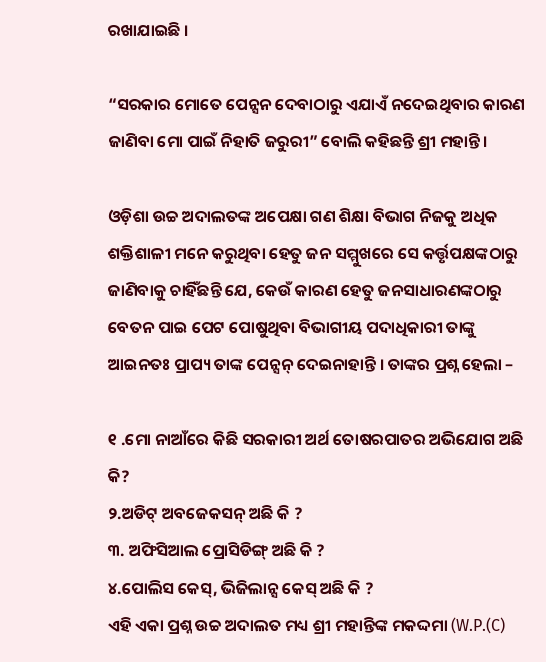ରଖାଯାଇଛି ।

“ସରକାର ମୋତେ ପେନ୍ସନ ଦେବାଠାରୁ ଏଯାଏଁ ନଦେଇଥିବାର କାରଣ ଜାଣିବା ମୋ ପାଇଁ ନିହାତି ଜରୁରୀ” ବୋଲି କହିଛନ୍ତି ଶ୍ରୀ ମହାନ୍ତି ।

ଓଡ଼ିଶା ଉଚ୍ଚ ଅଦାଲତଙ୍କ ଅପେକ୍ଷା ଗଣ ଶିକ୍ଷା ବିଭାଗ ନିଜକୁ ଅଧିକ ଶକ୍ତିଶାଳୀ ମନେ କରୁଥିବା ହେତୁ ଜନ ସମ୍ମୁଖରେ ସେ କର୍ତ୍ତୃପକ୍ଷଙ୍କଠାରୁ ଜାଣିବାକୁ ଚାହିଁଛନ୍ତି ଯେ, କେଉଁ କାରଣ ହେତୁ ଜନସାଧାରଣଙ୍କଠାରୁ ବେତନ ପାଇ ପେଟ ପୋଷୁଥିବା ବିଭାଗୀୟ ପଦାଧିକାରୀ ତାଙ୍କୁ ଆଇନତଃ ପ୍ରାପ୍ୟ ତାଙ୍କ ପେନ୍ସନ୍ ଦେଇନାହାନ୍ତି । ତାଙ୍କର ପ୍ରଶ୍ନ ହେଲା –

୧ .ମୋ ନାଆଁରେ କିଛି ସରକାରୀ ଅର୍ଥ ତୋଷରପାତର ଅଭିଯୋଗ ଅଛି କି?
୨.ଅଡିଟ୍ ଅବଜେକସନ୍ ଅଛି କି ?
୩. ଅଫିସିଆଲ ପ୍ରୋସିଡିଙ୍ଗ୍ ଅଛି କି ?
୪.ପୋଲିସ କେସ୍, ଭିଜିଲାନ୍ସ କେସ୍ ଅଛି କି ?
ଏହି ଏକା ପ୍ରଶ୍ନ ଉଚ୍ଚ ଅଦାଲତ ମଧ୍ୟ ଶ୍ରୀ ମହାନ୍ତିଙ୍କ ମକଦ୍ଦମା (W.P.(C)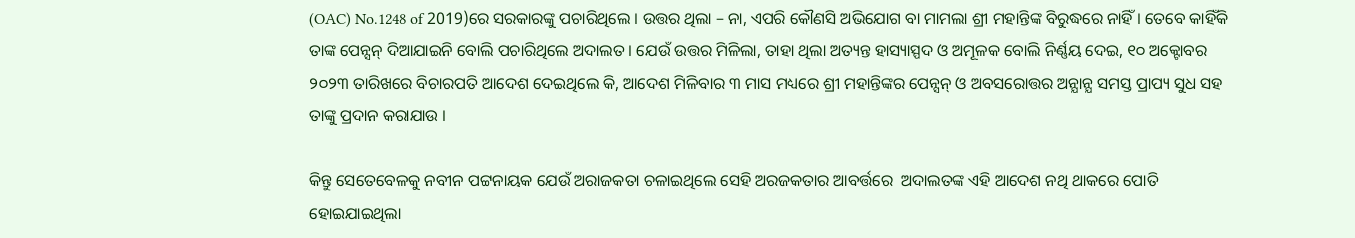(OAC) No.1248 of 2019)ରେ ସରକାରଙ୍କୁ ପଚାରିଥିଲେ । ଉତ୍ତର ଥିଲା – ନା, ଏପରି କୌଣସି ଅଭିଯୋଗ ବା ମାମଲା ଶ୍ରୀ ମହାନ୍ତିଙ୍କ ବିରୁଦ୍ଧରେ ନାହିଁ । ତେବେ କାହିଁକି ତାଙ୍କ ପେନ୍ସନ୍ ଦିଆଯାଇନି ବୋଲି ପଚାରିଥିଲେ ଅଦାଲତ । ଯେଉଁ ଉତ୍ତର ମିଳିଲା, ତାହା ଥିଲା ଅତ୍ୟନ୍ତ ହାସ୍ୟାସ୍ପଦ ଓ ଅମୂଳକ ବୋଲି ନିର୍ଣ୍ଣୟ ଦେଇ, ୧୦ ଅକ୍ଟୋବର ୨୦୨୩ ତାରିଖରେ ବିଚାରପତି ଆଦେଶ ଦେଇଥିଲେ କି, ଆଦେଶ ମିଳିବାର ୩ ମାସ ମଧ୍ୟରେ ଶ୍ରୀ ମହାନ୍ତିଙ୍କର ପେନ୍ସନ୍ ଓ ଅବସରୋତ୍ତର ଅନ୍ଯାନ୍ଯ ସମସ୍ତ ପ୍ରାପ୍ୟ ସୁଧ ସହ ତାଙ୍କୁ ପ୍ରଦାନ କରାଯାଉ ।

କିନ୍ତୁ ସେତେବେଳକୁ ନବୀନ ପଟ୍ଟନାୟକ ଯେଉଁ ଅରାଜକତା ଚଳାଇଥିଲେ ସେହି ଅରଜକତାର ଆବର୍ତ୍ତରେ  ଅଦାଲତଙ୍କ ଏହି ଆଦେଶ ନଥି ଥାକରେ ପୋତି ହୋଇଯାଇଥିଲା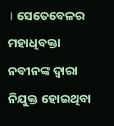। ସେତେବେଳର ମହାଧିବକ୍ତା ନବୀନଙ୍କ ଦ୍ଵାରା ନିଯୁକ୍ତ ହୋଇଥିବା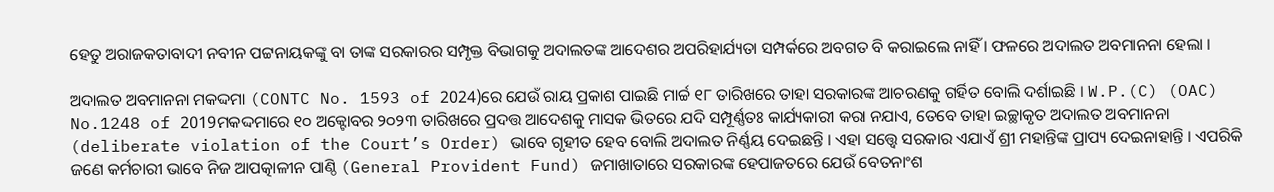ହେତୁ ଅରାଜକତାବାଦୀ ନବୀନ ପଟ୍ଟନାୟକଙ୍କୁ ବା ତାଙ୍କ ସରକାରର ସମ୍ପୃକ୍ତ ବିଭାଗକୁ ଅଦାଲତଙ୍କ ଆଦେଶର ଅପରିହାର୍ଯ୍ୟତା ସମ୍ପର୍କରେ ଅବଗତ ବି କରାଇଲେ ନାହିଁ । ଫଳରେ ଅଦାଲତ ଅବମାନନା ହେଲା ।

ଅଦାଲତ ଅବମାନନା ମକଦ୍ଦମା (CONTC No. 1593 of 2024)ରେ ଯେଉଁ ରାୟ ପ୍ରକାଶ ପାଇଛି ମାର୍ଚ୍ଚ ୧୮ ତାରିଖରେ ତାହା ସରକାରଙ୍କ ଆଚରଣକୁ ଗର୍ହିତ ବୋଲି ଦର୍ଶାଇଛି । W.P.(C) (OAC) No.1248 of 2019ମକଦ୍ଦମାରେ ୧୦ ଅକ୍ଟୋବର ୨୦୨୩ ତାରିଖରେ ପ୍ରଦତ୍ତ ଆଦେଶକୁ ମାସକ ଭିତରେ ଯଦି ସମ୍ପୂର୍ଣ୍ଣତଃ କାର୍ଯ୍ୟକାରୀ କରା ନଯାଏ, ତେବେ ତାହା ଇଚ୍ଛାକୃତ ଅଦାଲତ ଅବମାନନା (deliberate violation of the Court’s Order) ଭାବେ ଗୃହୀତ ହେବ ବୋଲି ଅଦାଲତ ନିର୍ଣ୍ଣୟ ଦେଇଛନ୍ତି । ଏହା ସତ୍ତ୍ଵେ ସରକାର ଏଯାଏଁ ଶ୍ରୀ ମହାନ୍ତିଙ୍କ ପ୍ରାପ୍ୟ ଦେଇନାହାନ୍ତି । ଏପରିକି ଜଣେ କର୍ମଚାରୀ ଭାବେ ନିଜ ଆପତ୍କାଳୀନ ପାଣ୍ଠି (General Provident Fund) ଜମାଖାତାରେ ସରକାରଙ୍କ ହେପାଜତରେ ଯେଉଁ ବେତନାଂଶ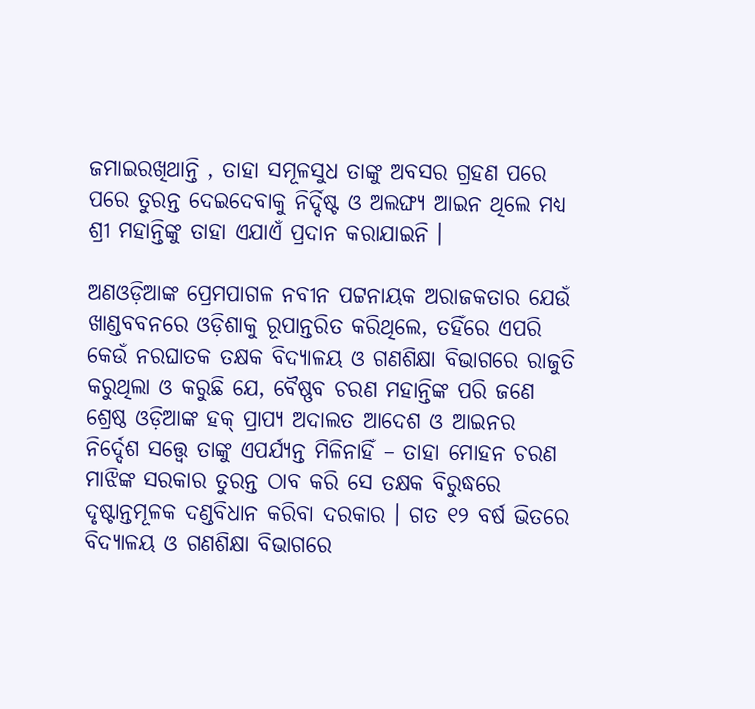ଜମାଇରଖିଥାନ୍ତି , ତାହା ସମୂଳସୁଧ ତାଙ୍କୁ ଅବସର ଗ୍ରହଣ ପରେ ପରେ ତୁରନ୍ତ ଦେଇଦେବାକୁ ନିର୍ଦ୍ଦିଷ୍ଟ ଓ ଅଲଙ୍ଘ୍ୟ ଆଇନ ଥିଲେ ମଧ୍ୟ  ଶ୍ରୀ ମହାନ୍ତିଙ୍କୁ ତାହା ଏଯାଏଁ ପ୍ରଦାନ କରାଯାଇନି ।

ଅଣଓଡ଼ିଆଙ୍କ ପ୍ରେମପାଗଳ ନବୀନ ପଟ୍ଟନାୟକ ଅରାଜକତାର ଯେଉଁ ଖାଣ୍ଡବବନରେ ଓଡ଼ିଶାକୁ ରୂପାନ୍ତରିତ କରିଥିଲେ, ତହିଁରେ ଏପରି କେଉଁ ନରଘାତକ ତକ୍ଷକ ବିଦ୍ୟାଳୟ ଓ ଗଣଶିକ୍ଷା ବିଭାଗରେ ରାଜୁତି କରୁଥିଲା ଓ କରୁଛି ଯେ, ବୈଷ୍ଣବ ଚରଣ ମହାନ୍ତିଙ୍କ ପରି ଜଣେ ଶ୍ରେଷ୍ଠ ଓଡ଼ିଆଙ୍କ ହକ୍ ପ୍ରାପ୍ୟ ଅଦାଲତ ଆଦେଶ ଓ ଆଇନର  ନିର୍ଦ୍ଦେଶ ସତ୍ତ୍ୱେ ତାଙ୍କୁ ଏପର୍ଯ୍ୟନ୍ତ ମିଳିନାହିଁ – ତାହା ମୋହନ ଚରଣ ମାଝିଙ୍କ ସରକାର ତୁରନ୍ତ ଠାବ କରି ସେ ତକ୍ଷକ ବିରୁଦ୍ଧରେ ଦୃଷ୍ଟାନ୍ତମୂଳକ ଦଣ୍ଡବିଧାନ କରିବା ଦରକାର । ଗତ ୧୨ ବର୍ଷ ଭିତରେ ବିଦ୍ୟାଳୟ ଓ ଗଣଶିକ୍ଷା ବିଭାଗରେ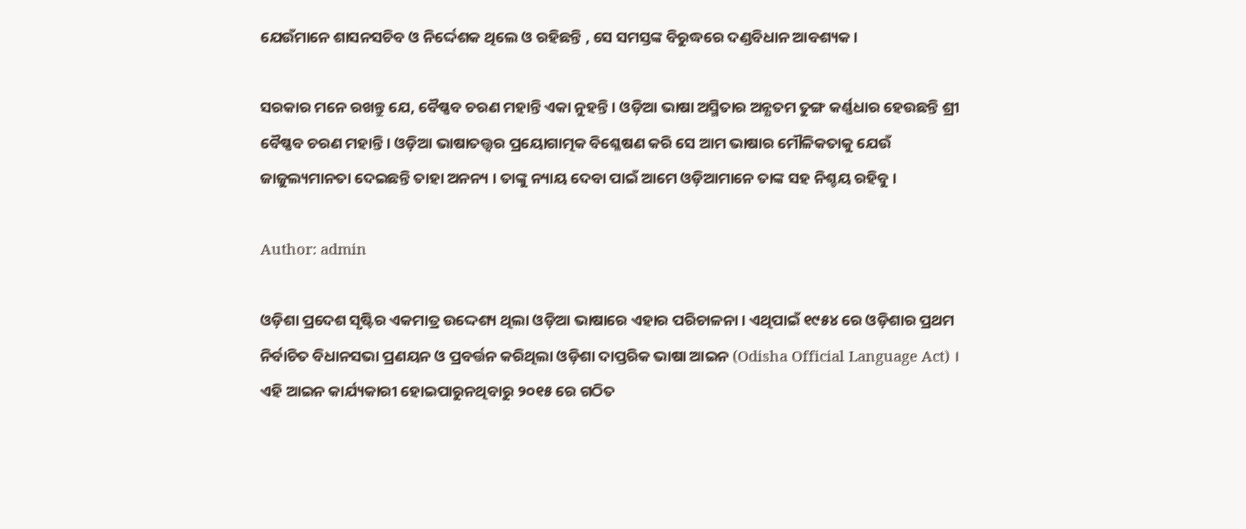ଯେଉଁମାନେ ଶାସନସଚିବ ଓ ନିର୍ଦ୍ଦେଶକ ଥିଲେ ଓ ରହିଛନ୍ତି , ସେ ସମସ୍ତଙ୍କ ବିରୁଦ୍ଧରେ ଦଣ୍ଡବିଧାନ ଆବଶ୍ୟକ ।

ସରକାର ମନେ ରଖନ୍ତୁ ଯେ, ବୈଷ୍ଣବ ଚରଣ ମହାନ୍ତି ଏକା ନୁହନ୍ତି । ଓଡ଼ିଆ ଭାଷା ଅସ୍ମିତାର ଅନ୍ଯତମ ତୁଙ୍ଗ କର୍ଣ୍ଣଧାର ହେଉଛନ୍ତି ଶ୍ରୀ ବୈଷ୍ଣବ ଚରଣ ମହାନ୍ତି । ଓଡ଼ିଆ ଭାଷାତତ୍ତ୍ଵର ପ୍ରୟୋଗାତ୍ମକ ବିଶ୍ଳେଷଣ କରି ସେ ଆମ ଭାଷାର ମୌଳିକତାକୁ ଯେଉଁ ଜାଜୁଲ୍ୟମାନତା ଦେଇଛନ୍ତି ତାହା ଅନନ୍ୟ । ତାଙ୍କୁ ନ୍ୟାୟ ଦେବା ପାଇଁ ଆମେ ଓଡ଼ିଆମାନେ ତାଙ୍କ ସହ ନିଶ୍ଚୟ ରହିବୁ ।

Author: admin

ଓଡ଼ିଶା ପ୍ରଦେଶ ସୃଷ୍ଟିର ଏକମାତ୍ର ଉଦ୍ଦେଶ୍ୟ ଥିଲା ଓଡ଼ିଆ ଭାଷାରେ ଏହାର ପରିଚାଳନା । ଏଥିପାଇଁ ୧୯୫୪ ରେ ଓଡ଼ିଶାର ପ୍ରଥମ ନିର୍ବାଚିତ ବିଧାନସଭା ପ୍ରଣୟନ ଓ ପ୍ରବର୍ତ୍ତନ କରିଥିଲା ଓଡ଼ିଶା ଦାପ୍ତରିକ ଭାଷା ଆଇନ (Odisha Official Language Act) । ଏହି ଆଇନ କାର୍ଯ୍ୟକାରୀ ହୋଇପାରୁନଥିବାରୁ ୨୦୧୫ ରେ ଗଠିତ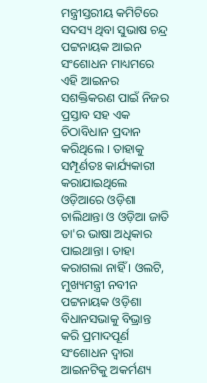ମନ୍ତ୍ରୀସ୍ତରୀୟ କମିଟିରେ ସଦସ୍ୟ ଥିବା ସୁଭାଷ ଚନ୍ଦ୍ର ପଟ୍ଟନାୟକ ଆଇନ ସଂଶୋଧନ ମାଧ୍ୟମରେ ଏହି ଆଇନର ସଶକ୍ତିକରଣ ପାଇଁ ନିଜର ପ୍ରସ୍ତାବ ସହ ଏକ ଚିଠାବିଧାନ ପ୍ରଦାନ କରିଥିଲେ । ତାହାକୁ ସମ୍ପୂର୍ଣତଃ କାର୍ଯ୍ୟକାରୀ କରାଯାଇଥିଲେ ଓଡ଼ିଆରେ ଓଡ଼ିଶା ଚାଲିଥାନ୍ତା ଓ ଓଡ଼ିଆ ଜାତି ତା'ର ଭାଷା ଅଧିକାର ପାଇଥାନ୍ତା । ତାହା କରାଗଲା ନାହିଁ । ଓଲଟି, ମୁଖ୍ୟମନ୍ତ୍ରୀ ନବୀନ ପଟ୍ଟନାୟକ ଓଡ଼ିଶା ବିଧାନସଭାକୁ ବିଭ୍ରାନ୍ତ କରି ପ୍ରମାଦପୂର୍ଣ ସଂଶୋଧନ ଦ୍ଵାରା ଆଇନଟିକୁ ଅକର୍ମଣ୍ୟ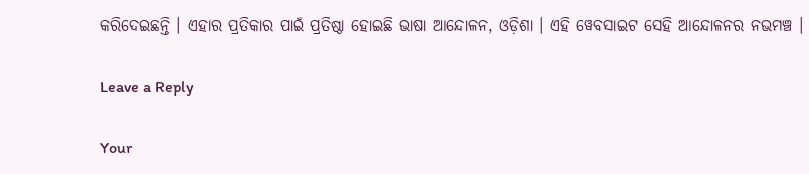କରିଦେଇଛନ୍ତି । ଏହାର ପ୍ରତିକାର ପାଇଁ ପ୍ରତିଷ୍ଠା ହୋଇଛି ଭାଷା ଆନ୍ଦୋଳନ, ଓଡ଼ିଶା । ଏହି ୱେବସାଇଟ ସେହି ଆନ୍ଦୋଳନର ନଭମଞ୍ଚ ।

Leave a Reply

Your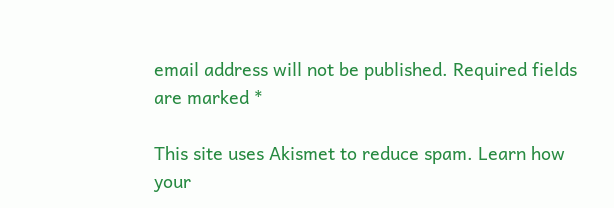email address will not be published. Required fields are marked *

This site uses Akismet to reduce spam. Learn how your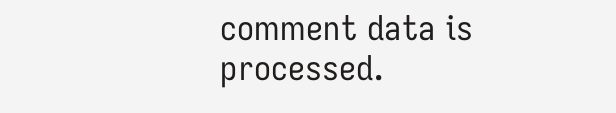comment data is processed.